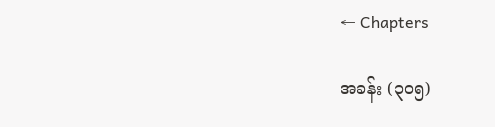← Chapters

အခန်း (၃၀၅)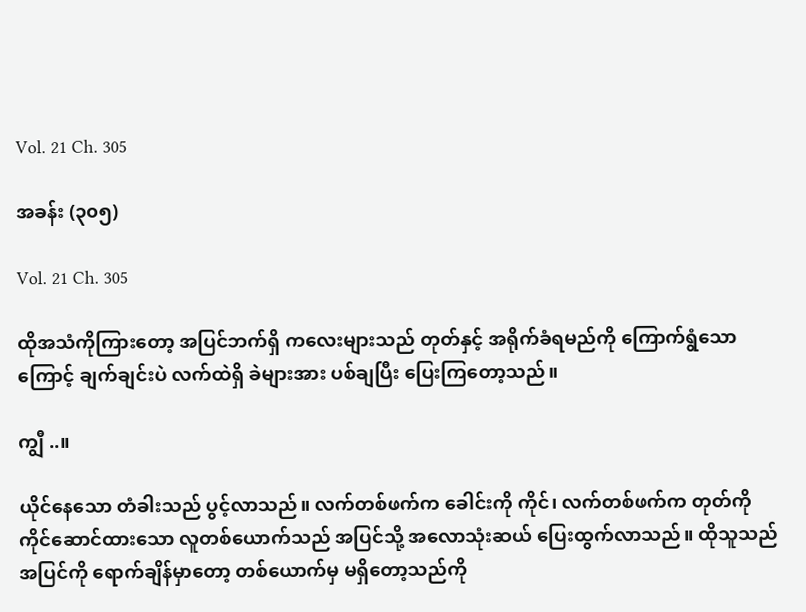Vol. 21 Ch. 305

အခန်း (၃၀၅)

Vol. 21 Ch. 305

ထိုအသံကိုကြားတော့ အပြင်ဘက်ရှိ ကလေးများသည် တုတ်နှင့် အရိုက်ခံရမည်ကို ကြောက်ရွံသောကြောင့် ချက်ချင်းပဲ လက်ထဲရှိ ခဲများအား ပစ်ချပြီး ပြေးကြတော့သည်။

ကျွီ ..။

ယိုင်နေသော တံခါးသည် ပွင့်လာသည်။ လက်တစ်ဖက်က ခေါင်းကို ကိုင်၊ လက်တစ်ဖက်က တုတ်ကို ကိုင်ဆောင်ထားသော လူတစ်ယောက်သည် အပြင်သို့ အလောသုံးဆယ် ပြေးထွက်လာသည်။ ထိုသူသည် အပြင်ကို ရောက်ချိန်မှာတော့ တစ်ယောက်မှ မရှိတော့သည်ကို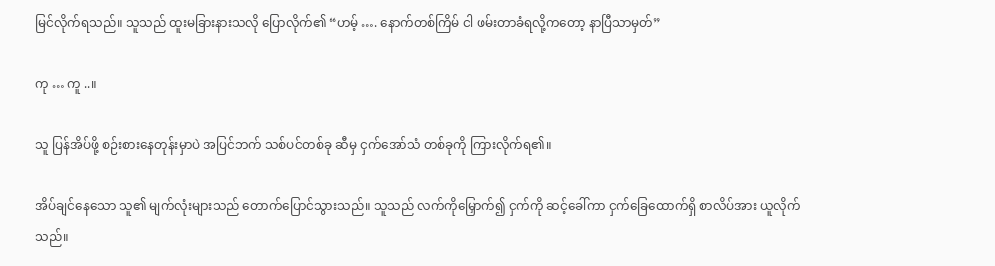မြင်လိုက်ရသည်။ သူသည် ထူးမခြားနားသလို ပြောလိုက်၏ “ဟမ့် …. နောက်တစ်ကြိမ် ငါ ဖမ်းတာခံရလို့ကတော့ နာပြီသာမှတ်”

ကု … ကူ ..။

သူ ပြန်အိပ်ဖို့ စဉ်းစားနေတုန်းမှာပဲ အပြင်ဘက် သစ်ပင်တစ်ခု ဆီမှ ငှက်အော်သံ တစ်ခုကို ကြားလိုက်ရ၏။

အိပ်ချင်နေသော သူ၏ မျက်လုံးများသည် တောက်ပြောင်သွားသည်။ သူသည် လက်ကိုမြှောက်၍ ငှက်ကို ဆင့်ခေါ်ကာ ငှက်ခြေထောက်ရှိ စာလိပ်အား ယူလိုက်သည်။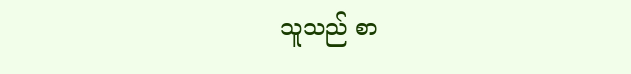သူသည် စာ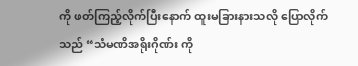ကို ဖတ်ကြည့်လိုက်ပြီးနောက် ထူးမခြားနားသလို ပြောလိုက်သည် “သံမဏိအရိုးဂိုဏ်း ကို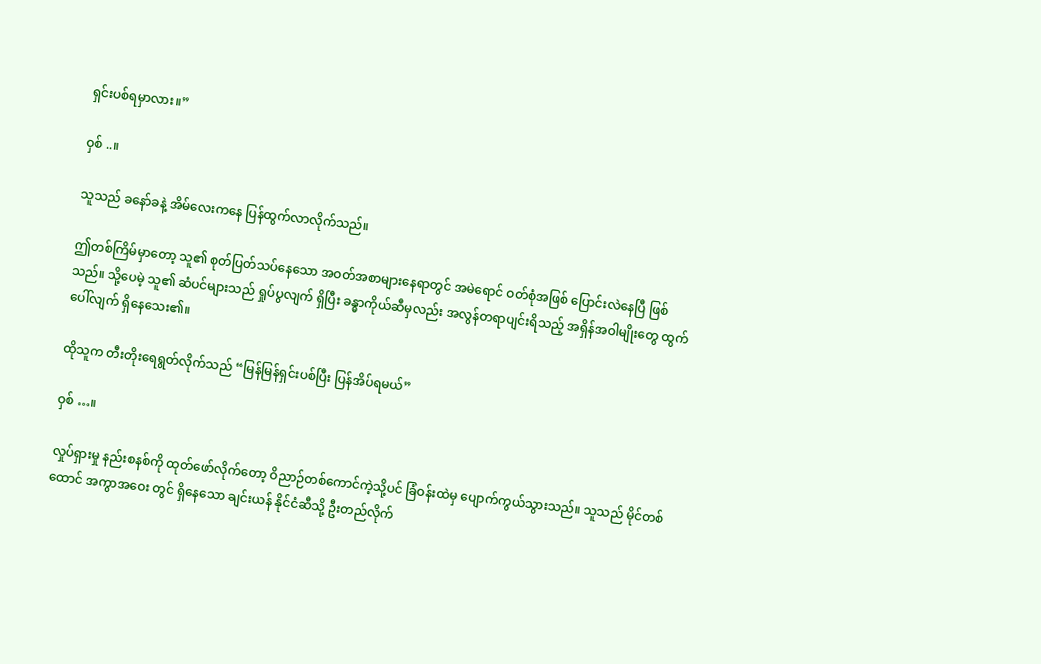ရှင်းပစ်ရမှာလား။”

ဝှစ် ..။

သူသည် ခနော်ခနဲ့ အိမ်လေးကနေ ပြန်ထွက်လာလိုက်သည်။

ဤတစ်ကြိမ်မှာတော့ သူ၏ စုတ်ပြတ်သပ်နေသော အဝတ်အစာများနေရာတွင် အမဲရောင် ဝတ်စုံအဖြစ် ပြောင်းလဲနေပြီ ဖြစ်သည်။ သို့ပေမဲ့ သူ၏ ဆံပင်များသည် ရှုပ်ပွလျက် ရှိပြီး ခန္ဓာကိုယ်ဆီမှလည်း အလွန်တရာပျင်းရိသည့် အရှိန်အဝါမျိုးတွေ ထွက်ပေါ်လျက် ရှိနေသေး၏။

ထိုသူက တီးတိုးရေရွတ်လိုက်သည် “မြန်မြန်ရှင်းပစ်ပြီး ပြန်အိပ်ရမယ်”

ဝှစ် …။

လှုပ်ရှားမှု နည်းစနစ်ကို ထုတ်ဖော်လိုက်တော့ ဝိညာဉ်တစ်ကောင်ကဲ့သို့ပင် ခြံဝန်းထဲမှ ပျောက်ကွယ်သွားသည်။ သူသည် မိုင်တစ်ထောင် အကွာအဝေး တွင် ရှိနေသော ချင်းယန် နိုင်ငံဆီသို့ ဦးတည်လိုက်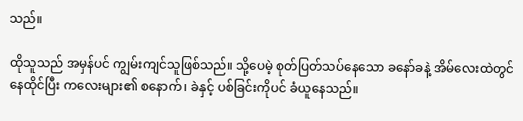သည်။

ထိုသူသည် အမှန်ပင် ကျွမ်းကျင်သူဖြစ်သည်။ သို့ပေမဲ့ စုတ်ပြတ်သပ်နေသော ခနော်ခနဲ့ အိမ်လေးထဲတွင် နေထိုင်ပြီး ကလေးများ၏ စနောက်၊ ခဲနှင့် ပစ်ခြင်းကိုပင် ခံယူနေသည်။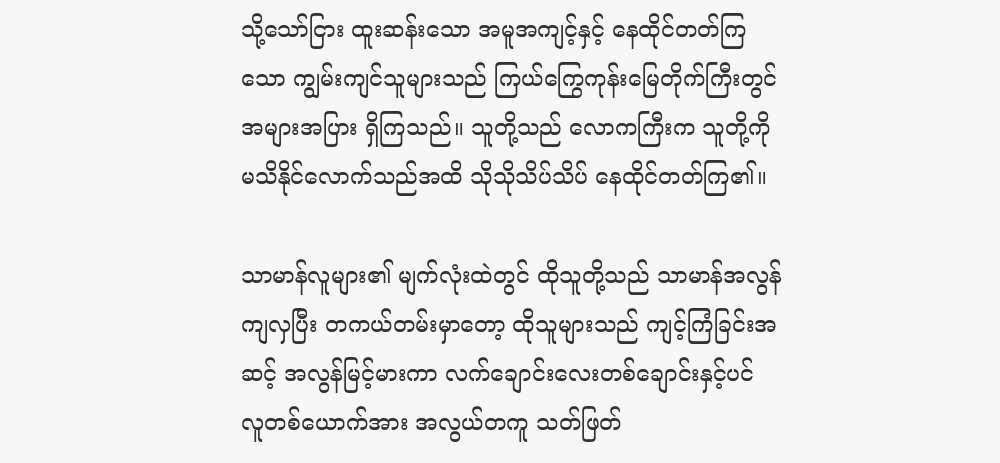သို့သော်ငြား ထူးဆန်းသော အမူအကျင့်နှင့် နေထိုင်တတ်ကြသော ကျွမ်းကျင်သူများသည် ကြယ်ကြွေကုန်းမြေတိုက်ကြီးတွင် အများအပြား ရှိကြသည်။ သူတို့သည် လောကကြီးက သူတို့ကို မသိနိုင်လောက်သည်အထိ သိုသိုသိပ်သိပ် နေထိုင်တတ်ကြ၏။

သာမာန်လူများ၏ မျက်လုံးထဲတွင် ထိုသူတို့သည် သာမာန်အလွန်ကျလှပြီး တကယ်တမ်းမှာတော့ ထိုသူများသည် ကျင့်ကြံခြင်းအဆင့် အလွန်မြင့်မားကာ လက်ချောင်းလေးတစ်ချောင်းနှင့်ပင် လူတစ်ယောက်အား အလွယ်တကူ သတ်ဖြတ်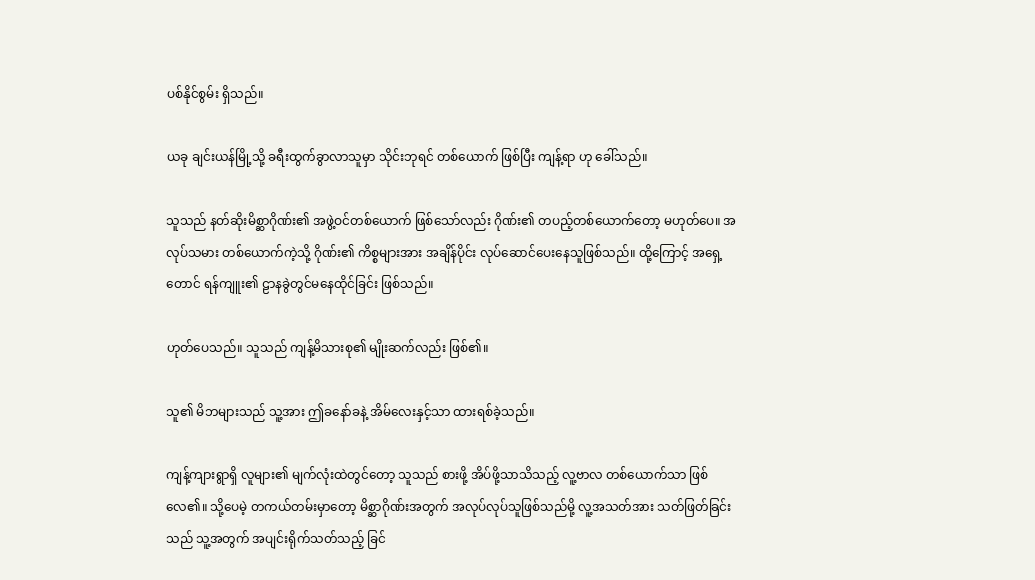ပစ်နိုင်စွမ်း ရှိသည်။

ယခု ချင်းယန်မြို့သို့ ခရီးထွက်ခွာလာသူမှာ သိုင်းဘုရင် တစ်ယောက် ဖြစ်ပြီး ကျန့်ရာ ဟု ခေါ်သည်။

သူသည် နတ်ဆိုးမိစ္ဆာဂိုဏ်း၏ အဖွဲ့ဝင်တစ်ယောက် ဖြစ်သော်လည်း ဂိုဏ်း၏ တပည့်တစ်ယောက်တော့ မဟုတ်ပေ။ အလုပ်သမား တစ်ယောက်ကဲ့သို့ ဂိုဏ်း၏ ကိစ္စများအား အချိန်ပိုင်း လုပ်ဆောင်ပေးနေသူဖြစ်သည်။ ထို့ကြောင့် အရှေ့တောင် ရန်ကျူး၏ ဠာနခွဲတွင်မနေထိုင်ခြင်း ဖြစ်သည်။

ဟုတ်ပေသည်။ သူသည် ကျန့်မိသားစု၏ မျိုးဆက်လည်း ဖြစ်၏။

သူ၏ မိဘများသည် သူ့အား ဤခနော်ခနဲ့ အိမ်လေးနှင့်သာ ထားရစ်ခဲ့သည်။

ကျန့်ကျားရွာရှိ လူများ၏ မျက်လုံးထဲတွင်တော့ သူသည် စားဖို့ အိပ်ဖို့သာသိသည့် လူ့ဗာလ တစ်ယောက်သာ ဖြစ်လေ၏။ သို့ပေမဲ့ တကယ်တမ်းမှာတော့ မိစ္ဆာဂိုဏ်းအတွက် အလုပ်လုပ်သူဖြစ်သည်မို့ လူ့အသတ်အား သတ်ဖြတ်ခြင်းသည် သူ့အတွက် အပျင်းရိုက်သတ်သည့် ခြင်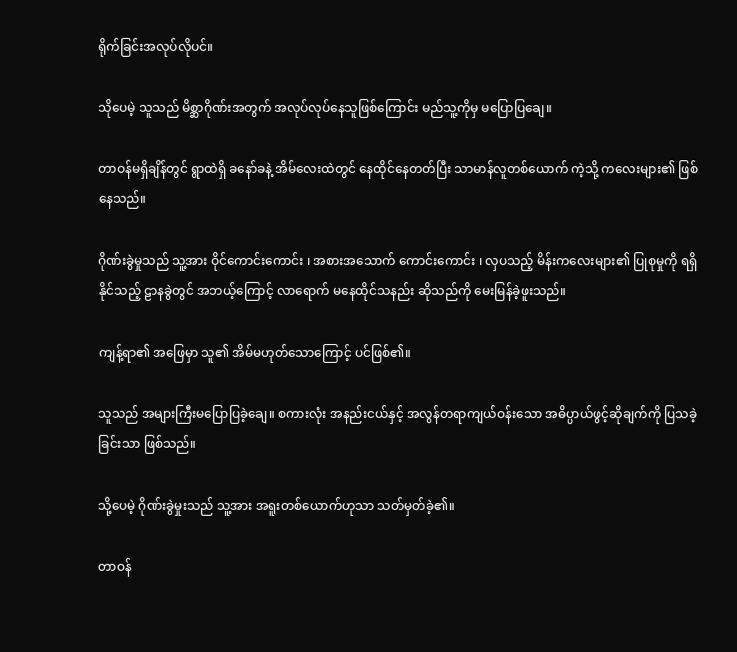ရိုက်ခြင်းအလုပ်လိုပင်။

သိုပေမဲ့ သူသည် မိစ္ဆာဂိုဏ်းအတွက် အလုပ်လုပ်နေသူဖြစ်ကြောင်း မည်သူ့ကိုမှ မပြောပြချေ။

တာဝန်မရှိချိန်တွင် ရွာထဲရှိ ခနော်ခနဲ့ အိမ်လေးထဲတွင် နေထိုင်နေတတ်ပြီး သာမာန်လူတစ်ယောက် ကဲ့သို့ ကလေးများ၏ ဖြစ်နေသည်။

ဂိုဏ်းခွဲမှုသည် သူ့အား ဝိုင်ကောင်းကောင်း ၊ အစားအသောက် ကောင်းကောင်း ၊ လှပသည့် မိန်းကလေးများ၏ ပြုစုမှုကို ရရှိနိုင်သည့် ဠာနခွဲတွင် အဘယ့်ကြောင့် လာရောက် မနေထိုင်သနည်း ဆိုသည်ကို မေးမြန်ခဲ့ဖူးသည်။

ကျန့်ရာ၏ အဖြေမှာ သူ၏ အိမ်မဟုတ်သောကြောင့် ပင်ဖြစ်၏။

သူသည် အများကြီးမပြောပြခဲ့ချေ။ စကားလုံး အနည်းငယ်နှင့် အလွန်တရာကျယ်ဝန်းသော အဓိပ္ပာယ်ဖွင့်ဆိုချက်ကို ပြသခဲ့ခြင်းသာ ဖြစ်သည်။

သို့ပေမဲ့ ဂိုဏ်းခွဲမှုးသည် သူ့အား အရူးတစ်ယောက်ဟုသာ သတ်မှတ်ခဲ့၏။

တာဝန်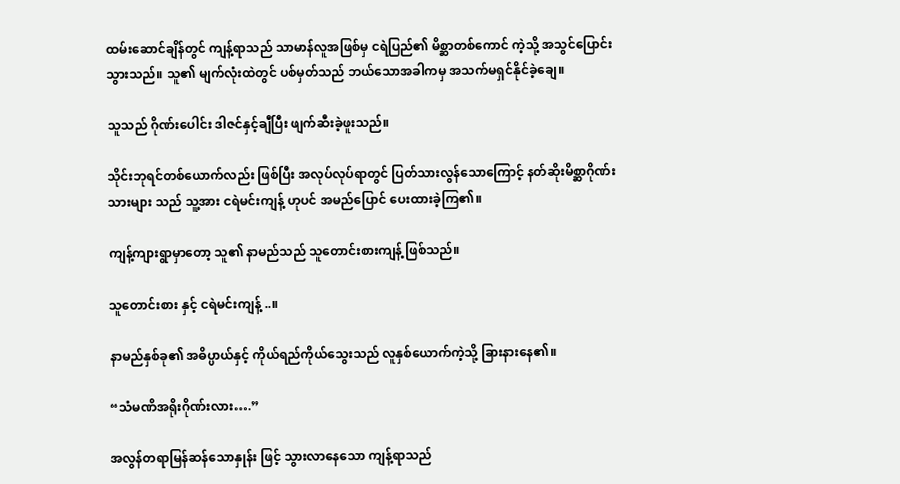ထမ်းဆောင်ချိန်တွင် ကျန့်ရာသည် သာမာန်လူအဖြစ်မှ ငရဲပြည်၏ မိစ္ဆာတစ်ကောင် ကဲ့သို့ အသွင်ပြောင်းသွားသည်။ သူ၏ မျက်လုံးထဲတွင် ပစ်မှတ်သည် ဘယ်သောအခါကမှ အသက်မရှင်နိုင်ခဲ့ချေ။

သူသည် ဂိုဏ်းပေါင်း ဒါဇင်နှင့်ချီပြီး ဖျက်ဆီးခဲ့ဖူးသည်။

သိုင်းဘုရင်တစ်ယောက်လည်း ဖြစ်ပြီး အလုပ်လုပ်ရာတွင် ပြတ်သားလွန်သောကြောင့် နတ်ဆိုးမိစ္ဆာဂိုဏ်းသားများ သည် သူ့အား ငရဲမင်းကျန့် ဟုပင် အမည်ပြောင် ပေးထားခဲ့ကြ၏။

ကျန့်ကျားရွာမှာတော့ သူ၏ နာမည်သည် သူတောင်းစားကျန့် ဖြစ်သည်။

သူတောင်းစား နှင့် ငရဲမင်းကျန့် ..။

နာမည်နှစ်ခု၏ အဓိပ္ပာယ်နှင့် ကိုယ်ရည်ကိုယ်သွေးသည် လူနှစ်ယောက်ကဲ့သို့ ခြားနားနေ၏။

“သံမဏိအရိုးဂိုဏ်းလား….”

အလွန်တရာမြန်ဆန်သောနှုန်း ဖြင့် သွားလာနေသော ကျန့်ရာသည်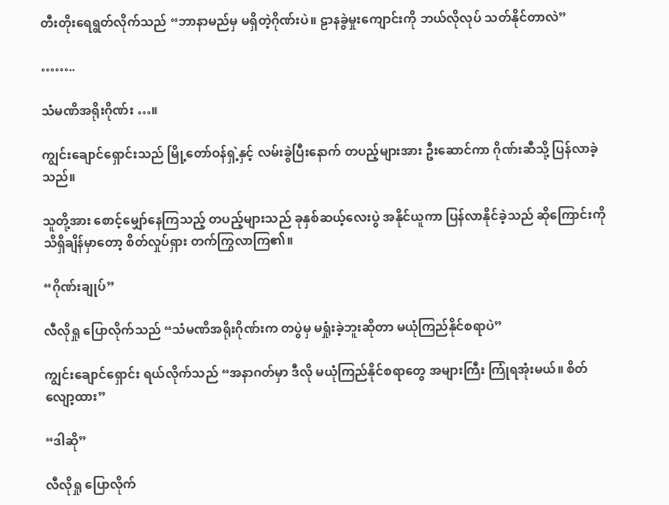တီးတိုးရေရွတ်လိုက်သည် “ဘာနာမည်မှ မရှိတဲ့ဂိုဏ်းပဲ။ ဠာနခွဲမှုးကျောင်းကို ဘယ်လိုလုပ် သတ်နိုင်တာလဲ”

……..

သံမဏိအရိုးဂိုဏ်း …။

ကျွင်းချောင်ရှောင်းသည် မြို့တော်ဝန်ရှဲ့နှင့် လမ်းခွဲပြီးနောက် တပည့်များအား ဦးဆောင်ကာ ဂိုဏ်းဆီသို့ ပြန်လာခဲ့သည်။

သူတို့အား စောင့်မျှော်နေကြသည့် တပည့်များသည် ခုနှစ်ဆယ့်လေးပွဲ အနိုင်ယူကာ ပြန်လာနိုင်ခဲ့သည် ဆိုကြောင်းကို သိရှိချိန်မှာတော့ စိတ်လှုပ်ရှား တက်ကြွလာကြ၏။

“ဂိုဏ်းချုပ်”

လီလိုရှု ပြောလိုက်သည် “သံမဏိအရိုးဂိုဏ်းက တပွဲမှ မရှုံးခဲ့ဘူးဆိုတာ မယုံကြည်နိုင်စရာပဲ”

ကျွင်းချောင်ရှောင်း ရယ်လိုက်သည် “အနာဂတ်မှာ ဒီလို မယုံကြည်နိုင်စရာတွေ အများကြီး ကြုံရအုံးမယ်။ စိတ်လျော့ထား”

“ဒါဆို”

လီလိုရှု ပြောလိုက်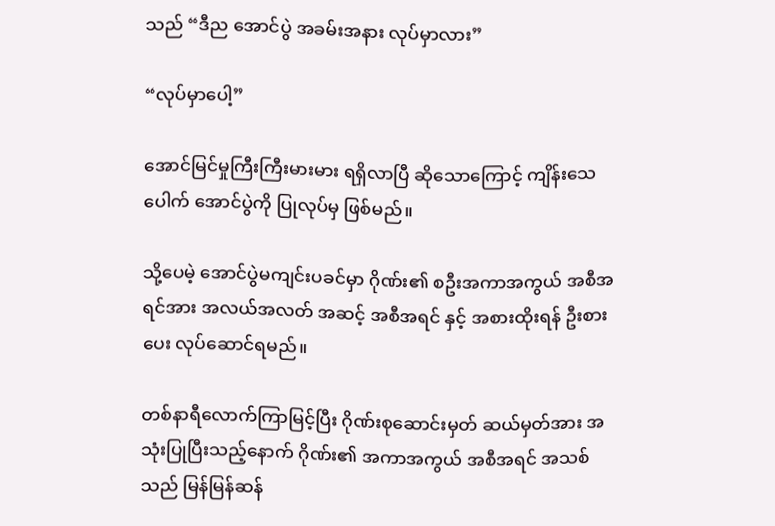သည် “ဒီည အောင်ပွဲ အခမ်းအနား လုပ်မှာလား”

“လုပ်မှာပေါ့”

အောင်မြင်မှုကြီးကြီးမားမား ရရှိလာပြီ ဆိုသောကြောင့် ကျိန်းသေပေါက် အောင်ပွဲကို ပြုလုပ်မှ ဖြစ်မည်။

သို့ပေမဲ့ အောင်ပွဲမကျင်းပခင်မှာ ဂိုဏ်း၏ စဦးအကာအကွယ် အစီအရင်အား အလယ်အလတ် အဆင့် အစီအရင် နှင့် အစားထိုးရန် ဦးစားပေး လုပ်ဆောင်ရမည်။

တစ်နာရီလောက်ကြာမြင့်ပြီး ဂိုဏ်းစုဆောင်းမှတ် ဆယ်မှတ်အား အသုံးပြုပြီးသည့်နောက် ဂိုဏ်း၏ အကာအကွယ် အစီအရင် အသစ်သည် မြန်မြန်ဆန်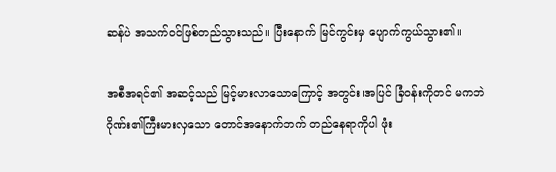ဆန်ပဲ အသက်ဝင်ဖြစ်တည်သွားသည်။ ပြီးနောက် မြင်ကွင်းမှ ပျောက်ကွယ်သွား၏။

အစီအရင်၏ အဆင့်သည် မြင့်မားလာသောကြောင့် အတွင်း၊အပြင် ခြံဝန်းကိုတင် မကဘဲ ဂိုဏ်း၏ကြီးမားလှသော တောင်အနောက်ဘက် တည်နေရာကိုပါ ဖုံး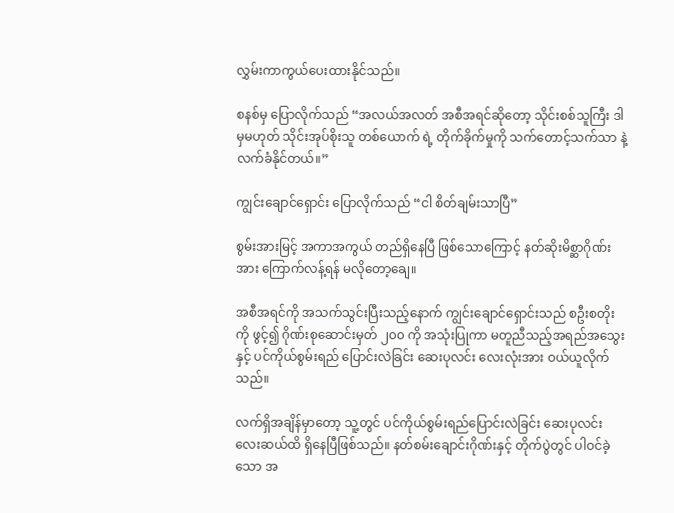လွှမ်းကာကွယ်ပေးထားနိုင်သည်။

စနစ်မှ ပြောလိုက်သည် “အလယ်အလတ် အစီအရင်ဆိုတော့ သိုင်းစစ်သူကြီး ဒါမှမဟုတ် သိုင်းအုပ်စိုးသူ တစ်ယောက် ရဲ့ တိုက်ခိုက်မှုကို သက်တောင့်သက်သာ နဲ့ လက်ခံနိုင်တယ်။”

ကျွင်းချောင်ရှောင်း ပြောလိုက်သည် “ငါ စိတ်ချမ်းသာပြီ”

စွမ်းအားမြင့် အကာအကွယ် တည်ရှိနေပြီ ဖြစ်သောကြောင့် နတ်ဆိုးမိစ္ဆာဂိုဏ်းအား ကြောက်လန့်ရန် မလိုတော့ချေ။

အစီအရင်ကို အသက်သွင်းပြီးသည့်နောက် ကျွင်းချောင်ရှောင်းသည် စဦးစတိုးကို ဖွင့်၍ ဂိုဏ်းစုဆောင်းမှတ် ၂၀၀ ကို အသုံးပြုကာ မတူညီသည့်အရည်အသွေးနှင့် ပင်ကိုယ်စွမ်းရည် ပြောင်းလဲခြင်း ဆေးပုလင်း လေးလုံးအား ဝယ်ယူလိုက်သည်။

လက်ရှိအချိန်မှာတော့ သူ့တွင် ပင်ကိုယ်စွမ်းရည်ပြောင်းလဲခြင်း ဆေးပုလင်း လေးဆယ်ထိ ရှိနေပြီဖြစ်သည်။ နတ်စမ်းချောင်းဂိုဏ်းနှင့် တိုက်ပွဲတွင် ပါဝင်ခဲ့သော အ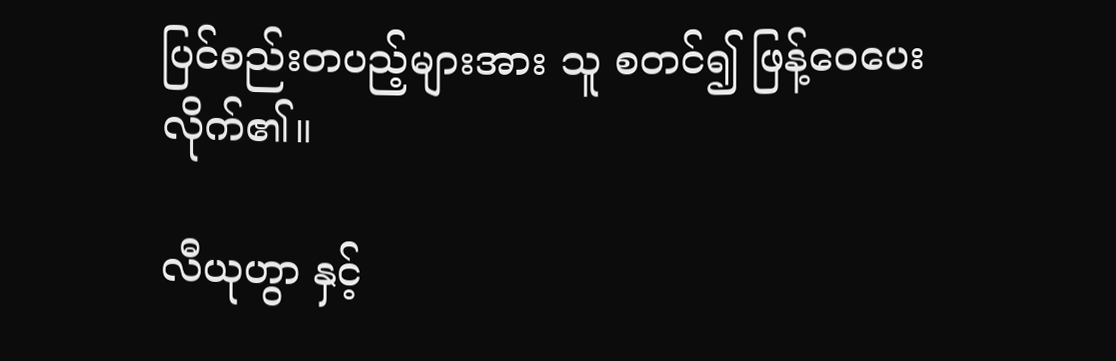ပြင်စည်းတပည့်များအား သူ စတင်၍ ဖြန့်ဝေပေးလိုက်၏။

လီယုဟွာ နှင့်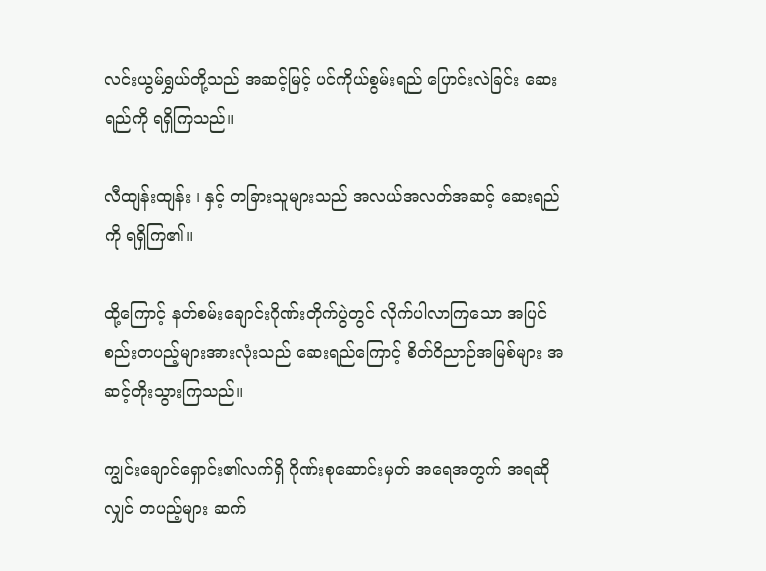လင်းယွမ်ရွှယ်တို့သည် အဆင့်မြင့် ပင်ကိုယ်စွမ်းရည် ပြောင်းလဲခြင်း ဆေးရည်ကို ရရှိကြသည်။

လီထျန်းထျန်း ၊ နှင့် တခြားသူများသည် အလယ်အလတ်အဆင့် ဆေးရည်ကို ရရှိကြ၏။

ထို့ကြောင့် နတ်စမ်းချောင်းဂိုဏ်းတိုက်ပွဲတွင် လိုက်ပါလာကြသော အပြင်စည်းတပည့်များအားလုံးသည် ဆေးရည်ကြောင့် စိတ်ဝိညာဉ်အမြစ်များ အဆင့်တိုးသွားကြသည်။

ကျွင်းချောင်ရှောင်း၏လက်ရှိ ဂိုဏ်းစုဆောင်းမှတ် အရေအတွက် အရဆိုလျှင် တပည့်များ ဆက်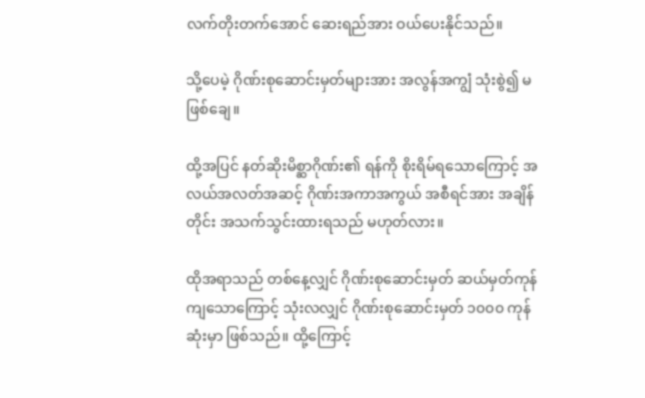လက်တိုးတက်အောင် ဆေးရည်အား ဝယ်ပေးနိုင်သည်။

သို့ပေမဲ့ ဂိုဏ်းစုဆောင်းမှတ်များအား အလွန်အကျွံ သုံးစွဲ၍ မဖြစ်ချေ။

ထို့အပြင် နတ်ဆိုးမိစ္ဆာဂိုဏ်း၏ ရန်ကို စိုးရိမ်ရသောကြောင့် အလယ်အလတ်အဆင့် ဂိုဏ်းအကာအကွယ် အစီရင်အား အချိန်တိုင်း အသက်သွင်းထားရသည် မဟုတ်လား။

ထိုအရာသည် တစ်နေ့လျှင် ဂိုဏ်းစုဆောင်းမှတ် ဆယ်မှတ်ကုန်ကျသောကြောင့် သုံးလလျှင် ဂိုဏ်းစုဆောင်းမှတ် ၁၀၀၀ ကုန်ဆုံးမှာ ဖြစ်သည်။ ထို့ကြောင့်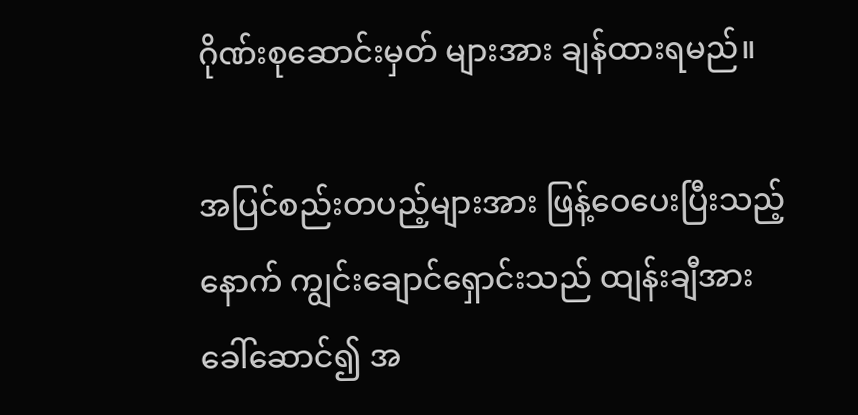ဂိုဏ်းစုဆောင်းမှတ် များအား ချန်ထားရမည်။

အပြင်စည်းတပည့်များအား ဖြန့်ဝေပေးပြီးသည့်နောက် ကျွင်းချောင်ရှောင်းသည် ထျန်းချီအား ခေါ်ဆောင်၍ အ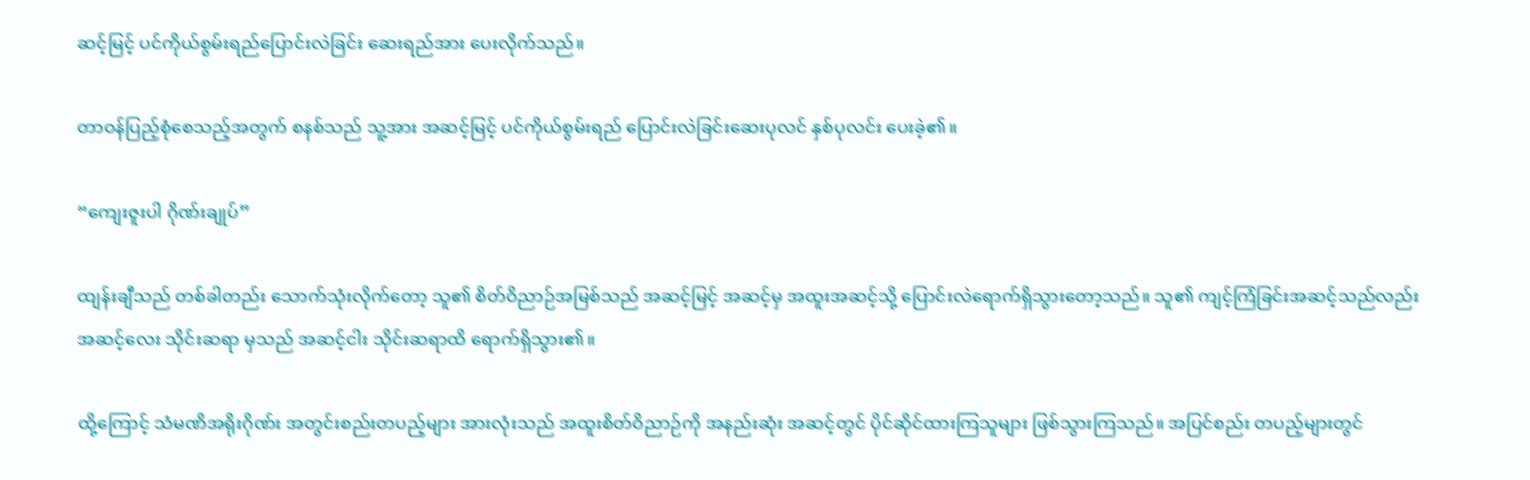ဆင့်မြင့် ပင်ကိုယ်စွမ်းရည်ပြောင်းလဲခြင်း ဆေးရည်အား ပေးလိုက်သည်။

တာဝန်ပြည့်စုံစေသည့်အတွက် စနစ်သည် သူ့အား အဆင့်မြင့် ပင်ကိုယ်စွမ်းရည် ပြောင်းလဲခြင်းဆေးပုလင် နှစ်ပုလင်း ပေးခဲ့၏။

“ကျေးဇူးပါ ဂိုဏ်းချုပ်”

ထျန်းချီသည် တစ်ခါတည်း သောက်သုံးလိုက်တော့ သူ၏ စိတ်ဝိညာဉ်အမြစ်သည် အဆင့်မြင့် အဆင့်မှ အထူးအဆင့်သို့ ပြောင်းလဲရောက်ရှိသွားတော့သည်။ သူ၏ ကျင့်ကြံခြင်းအဆင့်သည်လည်း အဆင့်လေး သိုင်းဆရာ မှသည် အဆင့်ငါး သိုင်းဆရာထိ ရောက်ရှိသွား၏။

ထို့ကြောင့် သံမဏိအရိုးဂိုဏ်း အတွင်းစည်းတပည့်များ အားလုံးသည် အထူးစိတ်ဝိညာဉ်ကို အနည်းဆုံး အဆင့်တွင် ပိုင်ဆိုင်ထားကြသူများ ဖြစ်သွားကြသည်။ အပြင်စည်း တပည့်များတွင်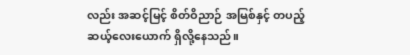လည်း အဆင့်မြင့် စိတ်ဝိညာဉ် အမြစ်နှင့် တပည့် ဆယ့်လေးယောက် ရှိလို့နေသည်။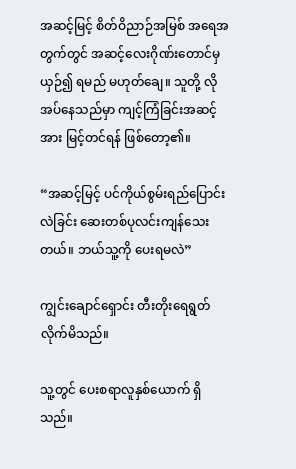အဆင့်မြင့် စိတ်ဝိညာဉ်အမြစ် အရေအတွက်တွင် အဆင့်လေးဂိုဏ်းတောင်မှ ယှဉ်၍ ရမည် မဟုတ်ချေ။ သူတို့ လိုအပ်နေသည်မှာ ကျင့်ကြံခြင်းအဆင့်အား မြင့်တင်ရန် ဖြစ်တော့၏။

“အဆင့်မြင့် ပင်ကိုယ်စွမ်းရည်ပြောင်းလဲခြင်း ဆေးတစ်ပုလင်းကျန်သေးတယ်။ ဘယ်သူ့ကို ပေးရမလဲ”

ကျွင်းချောင်ရှောင်း တီးတိုးရေရွတ်လိုက်မိသည်။

သူ့တွင် ပေးစရာလူနှစ်ယောက် ရှိသည်။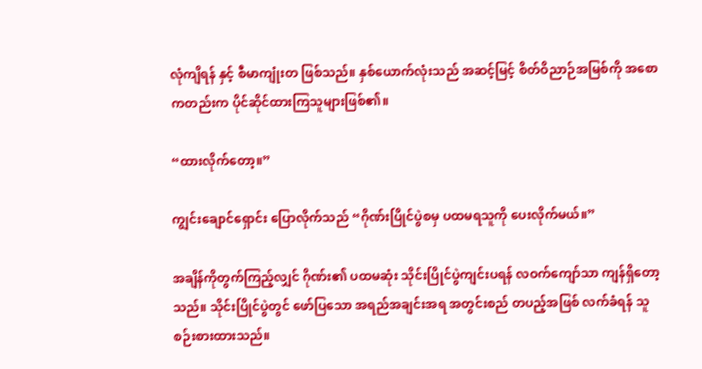လုံကျိရန် နှင့် စီမာကျုံးတ ဖြစ်သည်။ နှစ်ယောက်လုံးသည် အဆင့်မြင့် စိတ်ဝိညာဉ်အမြစ်ကို အစောကတည်းက ပိုင်ဆိုင်ထားကြသူများဖြစ်၏။

“ထားလိုက်တော့။”

ကျွင်းချောင်ရှောင်း ပြောလိုက်သည် “ဂိုဏ်းပြိုင်ပွဲစမှ ပထမရသူကို ပေးလိုက်မယ်။”

အချိန်ကိုတွက်ကြည့်လျှင် ဂိုဏ်း၏ ပထမဆုံး သိုင်းပြိုင်ပွဲကျင်းပရန် လဝက်ကျော်သာ ကျန်ရှိတော့သည်။ သိုင်းပြိုင်ပွဲတွင် ဖော်ပြသော အရည်အချင်းအရ အတွင်းစည် တပည့်အဖြစ် လက်ခံရန် သူ စဉ်းစားထားသည်။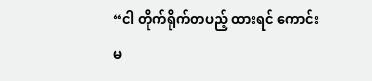“ငါ တိုက်ရိုက်တပည့် ထားရင် ကောင်းမ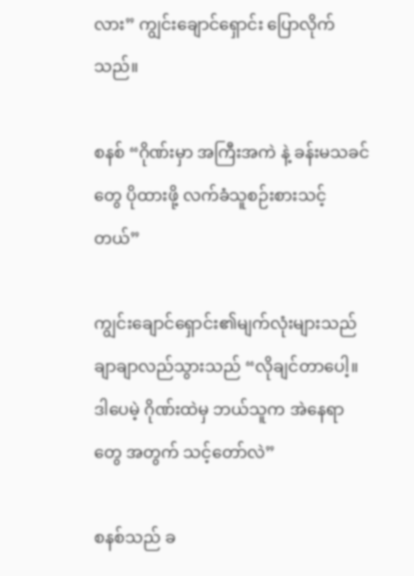လား” ကျွင်းချောင်ရှောင်း ပြောလိုက်သည်။

စနစ် “ဂိုဏ်းမှာ အကြီးအကဲ နဲ့ ခန်းမသခင်တွေ ပိုထားဖို့ လက်ခံသူစဉ်းစားသင့်တယ်”

ကျွင်းချောင်ရှောင်း၏မျက်လုံးများသည် ချာချာလည်သွားသည် “လိုချင်တာပေါ့။ ဒါပေမဲ့ ဂိုဏ်းထဲမှ ဘယ်သူက အဲနေရာတွေ အတွက် သင့်တော်လဲ”

စနစ်သည် ခ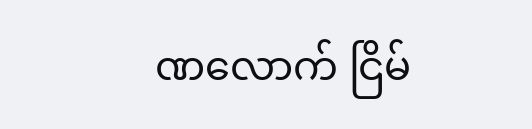ဏလောက် ငြိမ်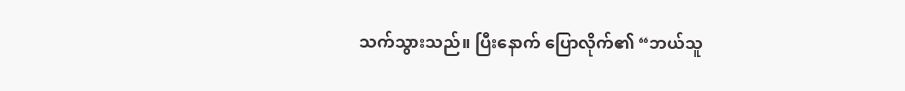သက်သွားသည်။ ပြီးနောက် ပြောလိုက်၏ “ဘယ်သူ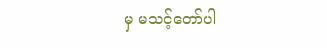မှ မသင့်တော်ပါ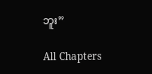ဘူး”

All Chapters